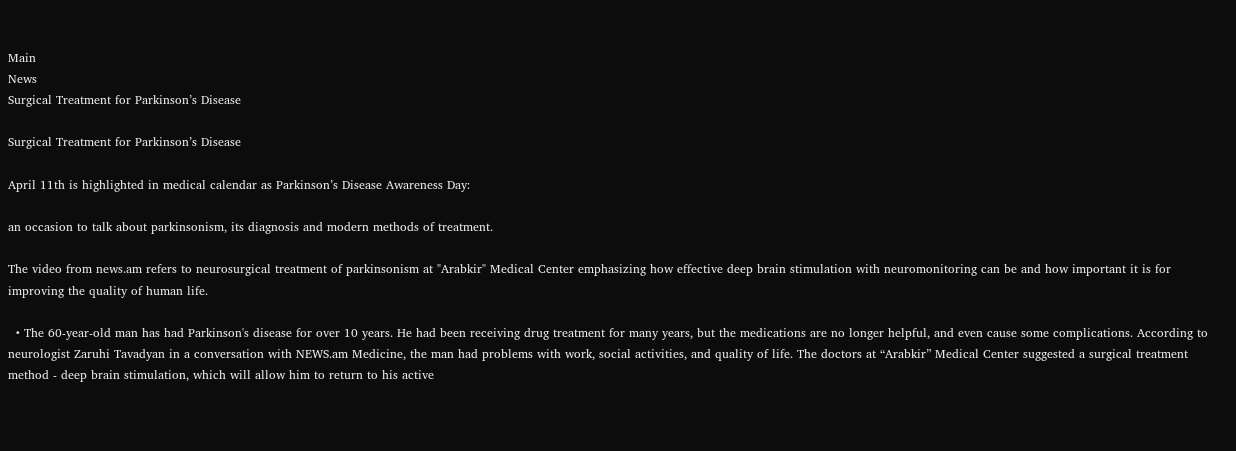Main
News
Surgical Treatment for Parkinson’s Disease

Surgical Treatment for Parkinson’s Disease

April 11th is highlighted in medical calendar as Parkinson’s Disease Awareness Day:

an occasion to talk about parkinsonism, its diagnosis and modern methods of treatment.

The video from news.am refers to neurosurgical treatment of parkinsonism at "Arabkir" Medical Center emphasizing how effective deep brain stimulation with neuromonitoring can be and how important it is for improving the quality of human life.

  • The 60-year-old man has had Parkinson's disease for over 10 years. He had been receiving drug treatment for many years, but the medications are no longer helpful, and even cause some complications. According to neurologist Zaruhi Tavadyan in a conversation with NEWS.am Medicine, the man had problems with work, social activities, and quality of life. The doctors at “Arabkir” Medical Center suggested a surgical treatment method - deep brain stimulation, which will allow him to return to his active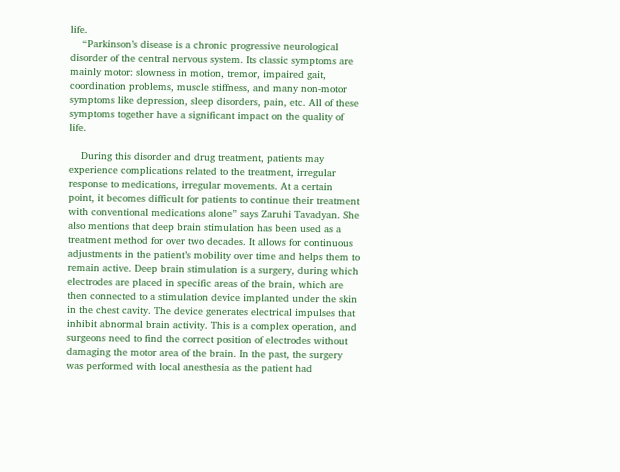life.
    “Parkinson’s disease is a chronic progressive neurological disorder of the central nervous system. Its classic symptoms are mainly motor: slowness in motion, tremor, impaired gait, coordination problems, muscle stiffness, and many non-motor symptoms like depression, sleep disorders, pain, etc. All of these symptoms together have a significant impact on the quality of life.

    During this disorder and drug treatment, patients may experience complications related to the treatment, irregular response to medications, irregular movements. At a certain point, it becomes difficult for patients to continue their treatment with conventional medications alone” says Zaruhi Tavadyan. She also mentions that deep brain stimulation has been used as a treatment method for over two decades. It allows for continuous adjustments in the patient’s mobility over time and helps them to remain active. Deep brain stimulation is a surgery, during which electrodes are placed in specific areas of the brain, which are then connected to a stimulation device implanted under the skin in the chest cavity. The device generates electrical impulses that inhibit abnormal brain activity. This is a complex operation, and surgeons need to find the correct position of electrodes without damaging the motor area of the brain. In the past, the surgery was performed with local anesthesia as the patient had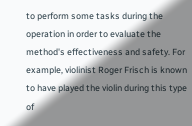to perform some tasks during the operation in order to evaluate the method's effectiveness and safety. For example, violinist Roger Frisch is known to have played the violin during this type of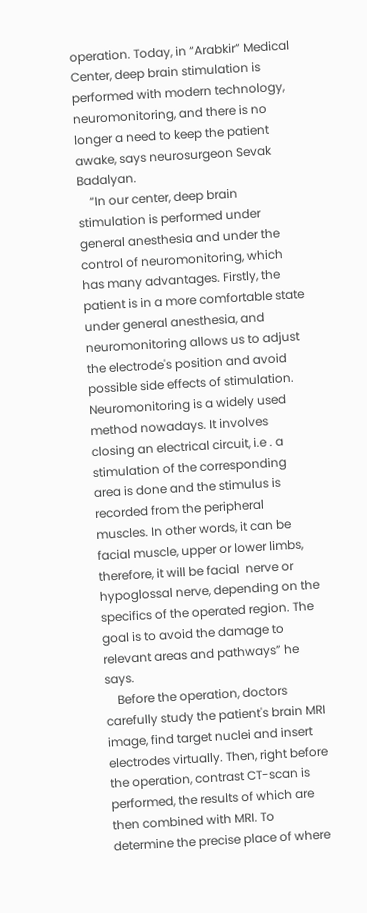operation. Today, in “Arabkir” Medical Center, deep brain stimulation is performed with modern technology, neuromonitoring, and there is no longer a need to keep the patient awake, says neurosurgeon Sevak Badalyan.
    “In our center, deep brain stimulation is performed under general anesthesia and under the control of neuromonitoring, which has many advantages. Firstly, the patient is in a more comfortable state under general anesthesia, and neuromonitoring allows us to adjust the electrode's position and avoid possible side effects of stimulation. Neuromonitoring is a widely used method nowadays. It involves closing an electrical circuit, i.e . a stimulation of the corresponding area is done and the stimulus is recorded from the peripheral muscles. In other words, it can be facial muscle, upper or lower limbs, therefore, it will be facial  nerve or hypoglossal nerve, depending on the specifics of the operated region. The goal is to avoid the damage to relevant areas and pathways” he says.
    Before the operation, doctors carefully study the patient's brain MRI image, find target nuclei and insert electrodes virtually. Then, right before the operation, contrast CT-scan is performed, the results of which are then combined with MRI. To determine the precise place of where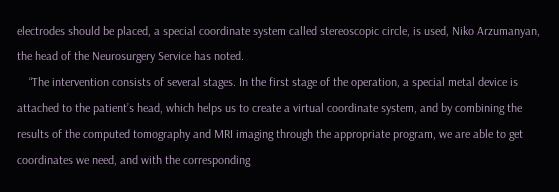electrodes should be placed, a special coordinate system called stereoscopic circle, is used, Niko Arzumanyan, the head of the Neurosurgery Service has noted.
    “The intervention consists of several stages. In the first stage of the operation, a special metal device is attached to the patient’s head, which helps us to create a virtual coordinate system, and by combining the results of the computed tomography and MRI imaging through the appropriate program, we are able to get coordinates we need, and with the corresponding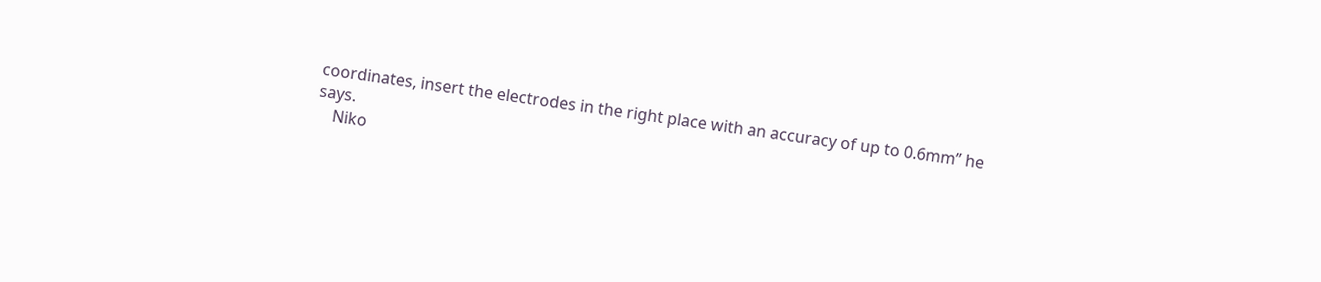coordinates, insert the electrodes in the right place with an accuracy of up to 0.6mm” he says.
    Niko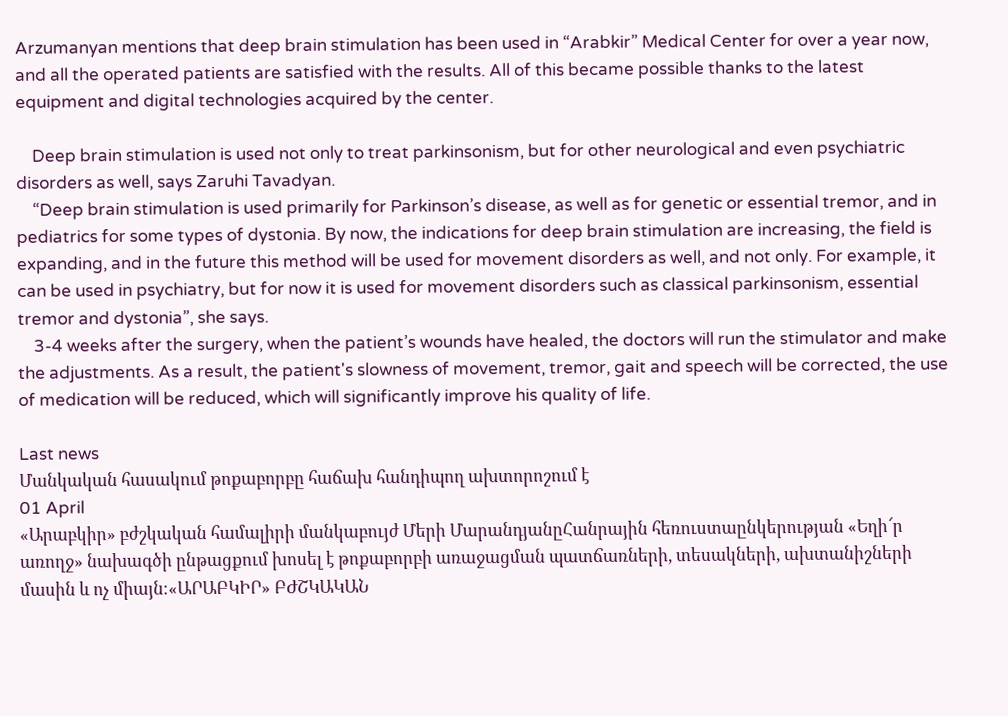Arzumanyan mentions that deep brain stimulation has been used in “Arabkir” Medical Center for over a year now, and all the operated patients are satisfied with the results. All of this became possible thanks to the latest equipment and digital technologies acquired by the center.

    Deep brain stimulation is used not only to treat parkinsonism, but for other neurological and even psychiatric disorders as well, says Zaruhi Tavadyan.
    “Deep brain stimulation is used primarily for Parkinson’s disease, as well as for genetic or essential tremor, and in pediatrics for some types of dystonia. By now, the indications for deep brain stimulation are increasing, the field is expanding, and in the future this method will be used for movement disorders as well, and not only. For example, it can be used in psychiatry, but for now it is used for movement disorders such as classical parkinsonism, essential tremor and dystonia”, she says.
    3-4 weeks after the surgery, when the patient’s wounds have healed, the doctors will run the stimulator and make the adjustments. As a result, the patient's slowness of movement, tremor, gait and speech will be corrected, the use of medication will be reduced, which will significantly improve his quality of life.

Last news
Մանկական հասակում թոքաբորբը հաճախ հանդիպող ախտորոշում է
01 April
«Արաբկիր» բժշկական համալիրի մանկաբույժ Մերի ՄարանդյանըՀանրային հեռուստաընկերության «Եղի՜ր առողջ» նախագծի ընթացքում խոսել է թոքաբորբի առաջացման պատճառների, տեսակների, ախտանիշների մասին և ոչ միայն։«ԱՐԱԲԿԻՐ» ԲԺՇԿԱԿԱՆ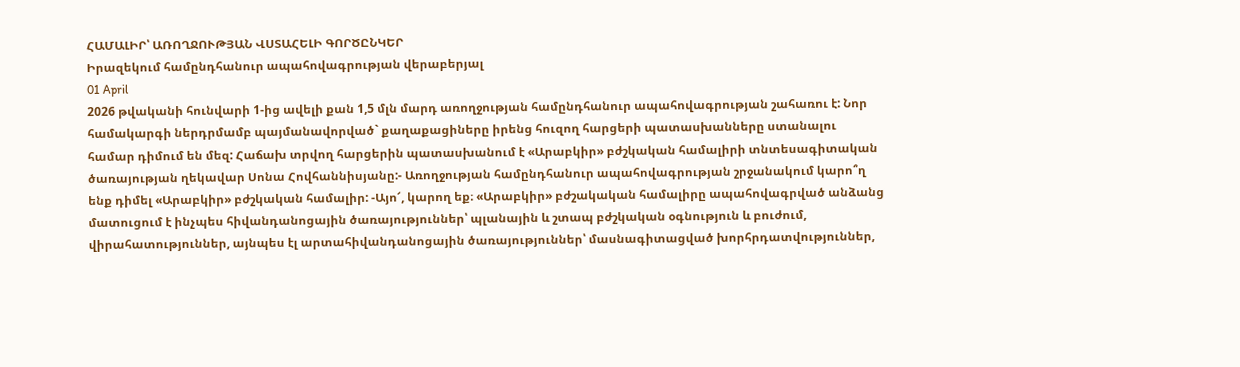ՀԱՄԱԼԻՐ՝ ԱՌՈՂՋՈՒԹՅԱՆ ՎՍՏԱՀԵԼԻ ԳՈՐԾԸՆԿԵՐ
Իրազեկում համընդհանուր ապահովագրության վերաբերյալ
01 April
2026 թվականի հունվարի 1-ից ավելի քան 1,5 մլն մարդ առողջության համընդհանուր ապահովագրության շահառու է: Նոր համակարգի ներդրմամբ պայմանավորված` քաղաքացիները իրենց հուզող հարցերի պատասխանները ստանալու համար դիմում են մեզ: Հաճախ տրվող հարցերին պատասխանում է «Արաբկիր» բժշկական համալիրի տնտեսագիտական ծառայության ղեկավար Սոնա Հովհաննիսյանը:- Առողջության համընդհանուր ապահովագրության շրջանակում կարո՞ղ ենք դիմել «Արաբկիր» բժշկական համալիր: -Այո՜, կարող եք։ «Արաբկիր» բժշակական համալիրը ապահովագրված անձանց մատուցում է ինչպես հիվանդանոցային ծառայություններ՝ պլանային և շտապ բժշկական օգնություն և բուժում, վիրահատություններ, այնպես էլ արտահիվանդանոցային ծառայություններ՝ մասնագիտացված խորհրդատվություններ,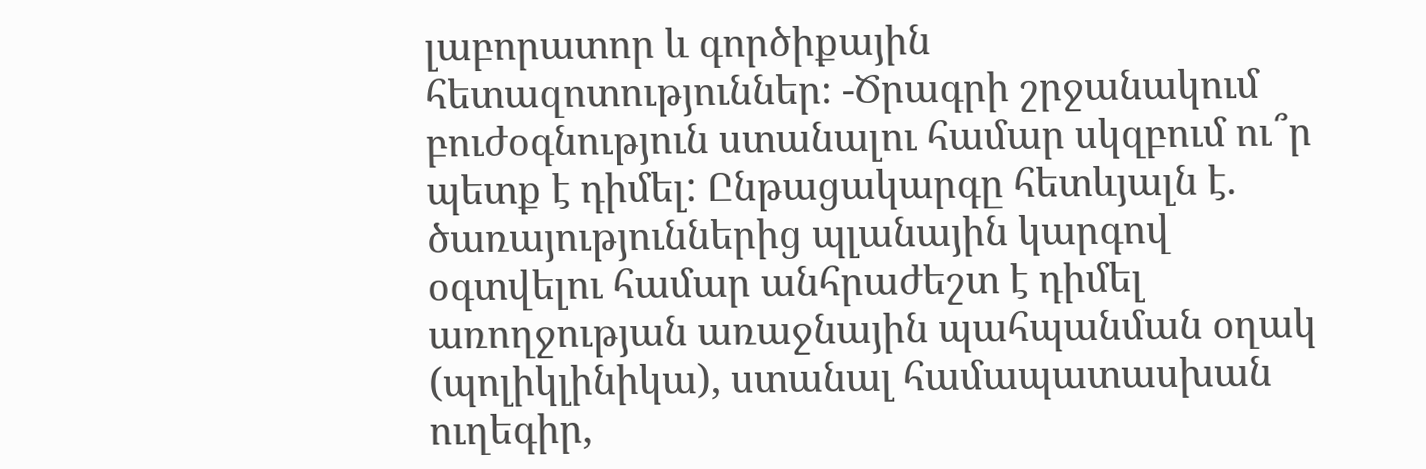լաբորատոր և գործիքային հետազոտություններ։ -Ծրագրի շրջանակում բուժօգնություն ստանալու համար սկզբում ու՞ր պետք է դիմել: Ընթացակարգը հետևյալն է. ծառայություններից պլանային կարգով օգտվելու համար անհրաժեշտ է դիմել առողջության առաջնային պահպանման օղակ (պոլիկլինիկա), ստանալ համապատասխան ուղեգիր,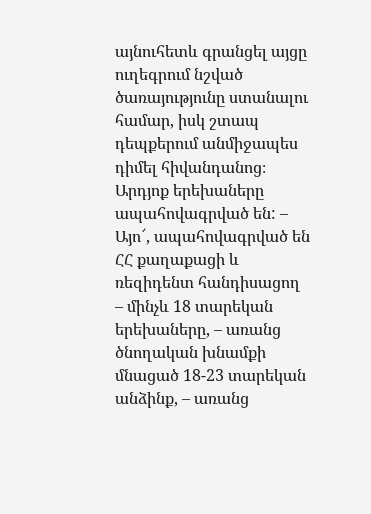այնուհետև գրանցել այցը ուղեգրում նշված ծառայությունը ստանալու համար, իսկ շտապ դեպքերում անմիջապես դիմել հիվանդանոց։ Արդյոք երեխաները ապահովագրված են: – Այո՜, ապահովագրված են ՀՀ քաղաքացի և ռեզիդենտ հանդիսացող – մինչև 18 տարեկան երեխաները, – առանց ծնողական խնամքի մնացած 18-23 տարեկան անձինք, – առանց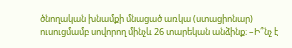ծնողական խնամքի մնացած առկա (ստացիոնար) ուսուցմամբ սովորող մինչև 26 տարեկան անձինք։ –Ի՞նչ է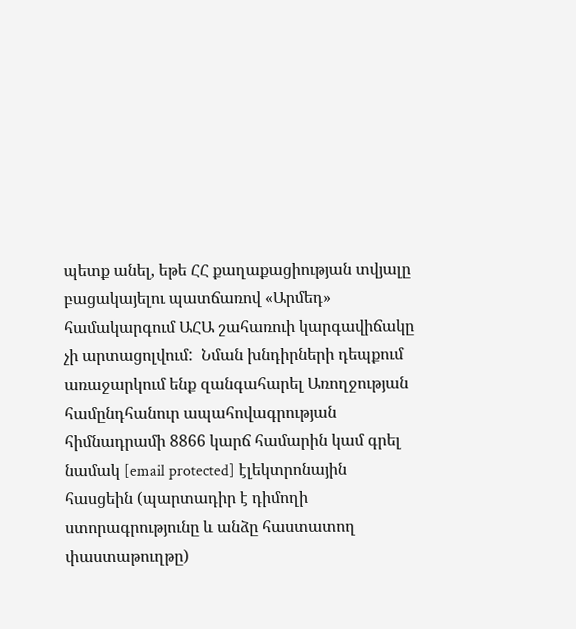պետք անել, եթե ՀՀ քաղաքացիության տվյալը բացակայելու պատճառով «Արմեդ» համակարգում ԱՀԱ շահառուի կարգավիճակը չի արտացոլվում:  Նման խնդիրների դեպքում առաջարկում ենք զանգահարել Առողջության համընդհանուր ապահովագրության հիմնադրամի 8866 կարճ համարին կամ գրել նամակ [email protected] էլեկտրոնային հասցեին (պարտադիր է դիմողի ստորագրությունը և անձը հաստատող փաստաթուղթը)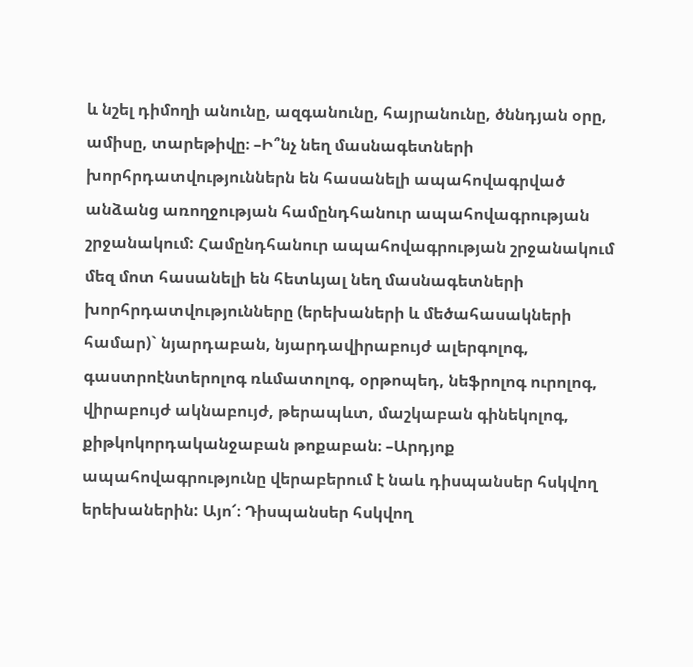և նշել դիմողի անունը, ազգանունը, հայրանունը, ծննդյան օրը, ամիսը, տարեթիվը։ –Ի՞նչ նեղ մասնագետների խորհրդատվություններն են հասանելի ապահովագրված անձանց առողջության համընդհանուր ապահովագրության շրջանակում: Համընդհանուր ապահովագրության շրջանակում մեզ մոտ հասանելի են հետևյալ նեղ մասնագետների խորհրդատվությունները (երեխաների և մեծահասակների համար)` նյարդաբան, նյարդավիրաբույժ ալերգոլոգ, գաստրոէնտերոլոգ ռևմատոլոգ, օրթոպեդ, նեֆրոլոգ ուրոլոգ, վիրաբույժ ակնաբույժ, թերապևտ, մաշկաբան գինեկոլոգ, քիթկոկորդականջաբան թոքաբան։ –Արդյոք ապահովագրությունը վերաբերում է նաև դիսպանսեր հսկվող երեխաներին: Այո՜։ Դիսպանսեր հսկվող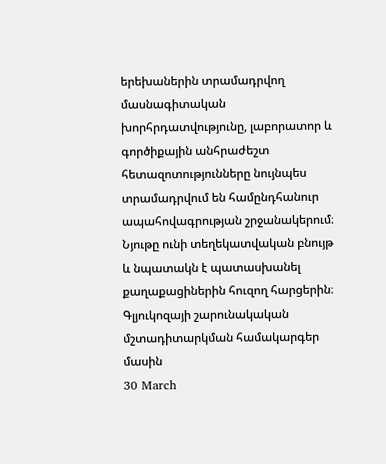երեխաներին տրամադրվող մասնագիտական խորհրդատվությունը, լաբորատոր և գործիքային անհրաժեշտ հետազոտությունները նույնպես տրամադրվում են համընդհանուր ապահովագրության շրջանակերում։ Նյութը ունի տեղեկատվական բնույթ և նպատակն է պատասխանել քաղաքացիներին հուզող հարցերին։
Գլյուկոզայի շարունակական մշտադիտարկման համակարգեր մասին
30 March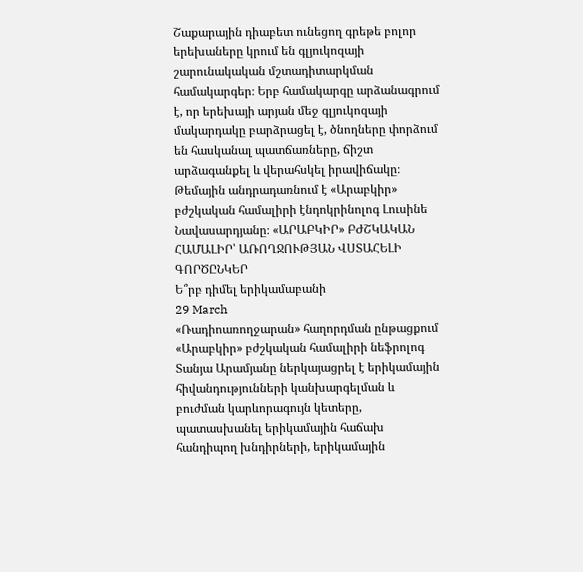Շաքարային դիաբետ ունեցող գրեթե բոլոր երեխաները կրում են գլյուկոզայի շարունակական մշտադիտարկման համակարգեր։ Երբ համակարգը արձանագրում է, որ երեխայի արյան մեջ գլյուկոզայի մակարդակը բարձրացել է, ծնողները փորձում են հասկանալ պատճառները, ճիշտ արձագանքել և վերահսկել իրավիճակը։ Թեմային անդրադառնում է «Արաբկիր» բժշկական համալիրի էնդոկրինոլոգ Լուսինե Նավասարդյանը։ «ԱՐԱԲԿԻՐ» ԲԺՇԿԱԿԱՆ ՀԱՄԱԼԻՐ՝ ԱՌՈՂՋՈՒԹՅԱՆ ՎՍՏԱՀԵԼԻ ԳՈՐԾԸՆԿԵՐ
Ե՞րբ դիմել երիկամաբանի
29 March
«Ռադիոառողջարան» հաղորդման ընթացքում «Արաբկիր» բժշկական համալիրի նեֆրոլոգ Տանյա Արամյանը ներկայացրել է երիկամային հիվանդությունների կանխարգելման և բուժման կարևորագույն կետերը, պատասխանել երիկամային հաճախ հանդիպող խնդիրների, երիկամային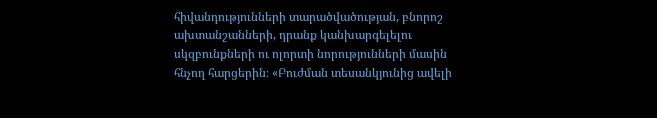հիվանդությունների տարածվածության, բնորոշ ախտանշանների, դրանք կանխարգելելու սկզբունքների ու ոլորտի նորությունների մասին հնչող հարցերին։ «Բուժման տեսանկյունից ավելի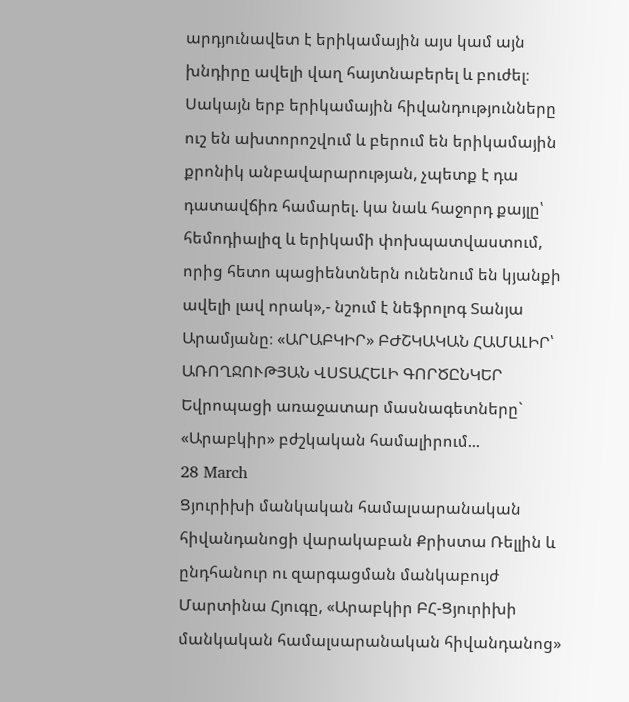արդյունավետ է երիկամային այս կամ այն խնդիրը ավելի վաղ հայտնաբերել և բուժել։ Սակայն երբ երիկամային հիվանդությունները ուշ են ախտորոշվում և բերում են երիկամային քրոնիկ անբավարարության, չպետք է դա դատավճիռ համարել. կա նաև հաջորդ քայլը՝ հեմոդիալիզ և երիկամի փոխպատվաստում, որից հետո պացիենտներն ունենում են կյանքի ավելի լավ որակ»,- նշում է նեֆրոլոգ Տանյա Արամյանը։ «ԱՐԱԲԿԻՐ» ԲԺՇԿԱԿԱՆ ՀԱՄԱԼԻՐ՝ ԱՌՈՂՋՈՒԹՅԱՆ ՎՍՏԱՀԵԼԻ ԳՈՐԾԸՆԿԵՐ
Եվրոպացի առաջատար մասնագետները` «Արաբկիր» բժշկական համալիրում...
28 March
Ցյուրիխի մանկական համալսարանական հիվանդանոցի վարակաբան Քրիստա Ռելլին և ընդհանուր ու զարգացման մանկաբույժ Մարտինա Հյուգը, «Արաբկիր ԲՀ-Ցյուրիխի մանկական համալսարանական հիվանդանոց»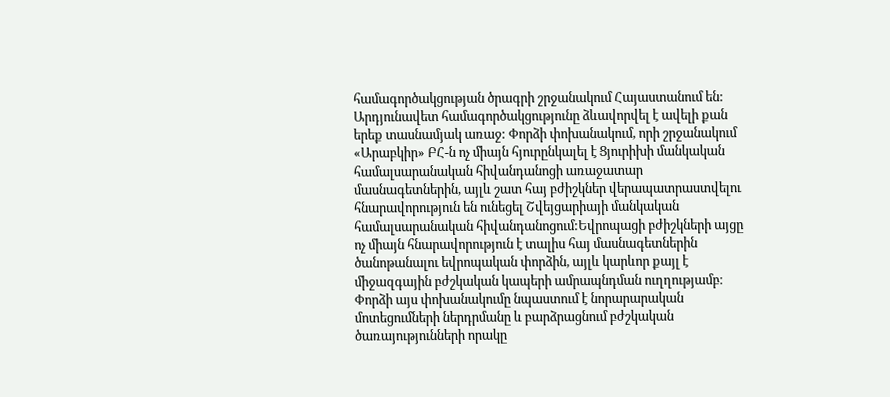համագործակցության ծրագրի շրջանակում Հայաստանում են: Արդյունավետ համագործակցությունը ձևավորվել է ավելի քան երեք տասնամյակ առաջ: Փորձի փոխանակում, որի շրջանակում «Արաբկիր» ԲՀ-ն ոչ միայն հյուրընկալել է Ցյուրիխի մանկական համալսարանական հիվանդանոցի առաջատար մասնագետներին, այլև շատ հայ բժիշկներ վերապատրաստվելու հնարավորություն են ունեցել Շվեյցարիայի մանկական համալսարանական հիվանդանոցում:Եվրոպացի բժիշկների այցը ոչ միայն հնարավորություն է տալիս հայ մասնագետներին ծանոթանալու եվրոպական փորձին, այլև կարևոր քայլ է միջազգային բժշկական կապերի ամրապնդման ուղղությամբ։ Փորձի այս փոխանակումը նպաստում է նորարարական մոտեցումների ներդրմանը և բարձրացնում բժշկական ծառայությունների որակը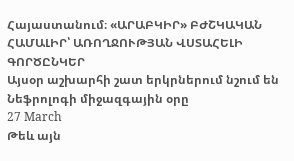Հայաստանում։ «ԱՐԱԲԿԻՐ» ԲԺՇԿԱԿԱՆ ՀԱՄԱԼԻՐ՝ ԱՌՈՂՋՈՒԹՅԱՆ ՎՍՏԱՀԵԼԻ ԳՈՐԾԸՆԿԵՐ
Այսօր աշխարհի շատ երկրներում նշում են Նեֆրոլոգի միջազգային օրը
27 March
Թեև այն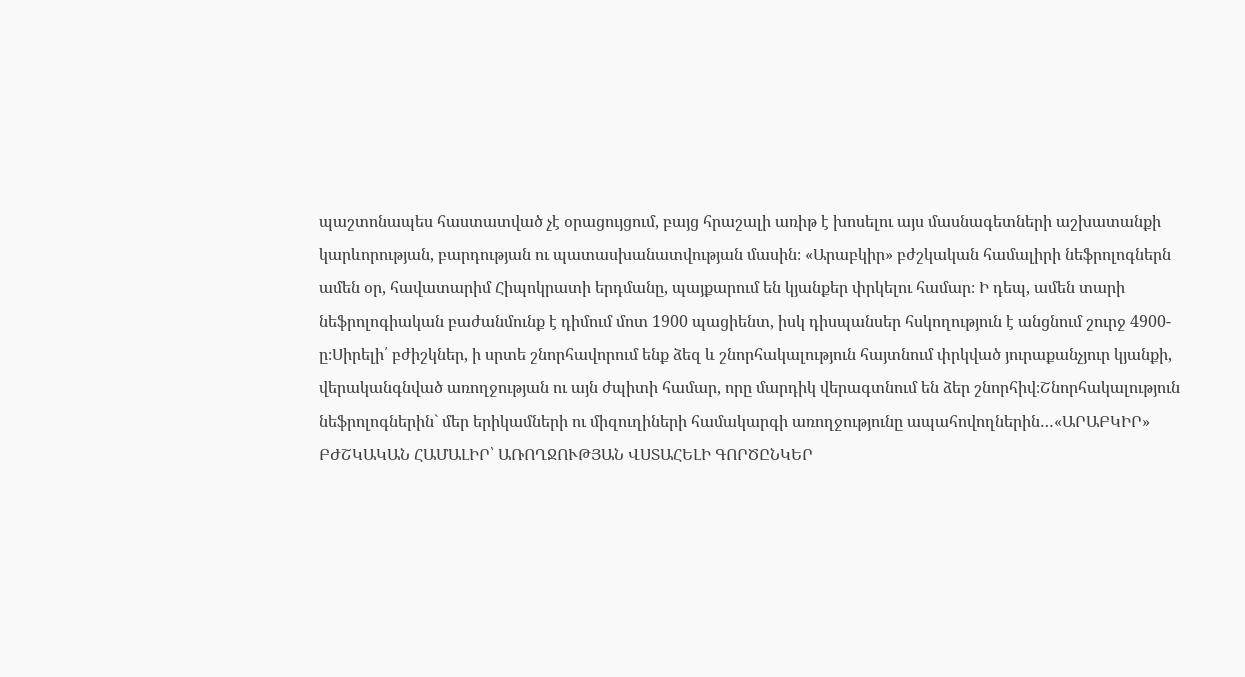պաշտոնապես հաստատված չէ օրացույցում, բայց հրաշալի առիթ է խոսելու այս մասնագետների աշխատանքի կարևորության, բարդության ու պատասխանատվության մասին։ «Արաբկիր» բժշկական համալիրի նեֆրոլոգներն ամեն օր, հավատարիմ Հիպոկրատի երդմանը, պայքարում են կյանքեր փրկելու համար։ Ի դեպ, ամեն տարի նեֆրոլոգիական բաժանմունք է դիմում մոտ 1900 պացիենտ, իսկ դիսպանսեր հսկողություն է անցնում շուրջ 4900-ը։Սիրելի՛ բժիշկներ, ի սրտե շնորհավորում ենք ձեզ և շնորհակալություն հայտնում փրկված յուրաքանչյուր կյանքի, վերականգնված առողջության ու այն ժպիտի համար, որը մարդիկ վերագտնում են ձեր շնորհիվ։Շնորհակալություն նեֆրոլոգներին` մեր երիկամների ու միզուղիների համակարգի առողջությունը ապահովողներին…«ԱՐԱԲԿԻՐ» ԲԺՇԿԱԿԱՆ ՀԱՄԱԼԻՐ՝ ԱՌՈՂՋՈՒԹՅԱՆ ՎՍՏԱՀԵԼԻ ԳՈՐԾԸՆԿԵՐ